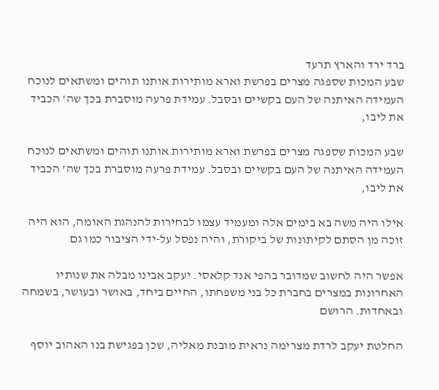ברד ירד והארץ תרעד
שבע המכות שספגה מצרים בפרשת וארא מותירות אותנו תוהים ומשתאים לנוכח העמידה האיתנה של העם בקשיים ובסבל. עמידת פרעה מוסברת בכך שה' הכביד את ליבו,

שבע המכות שספגה מצרים בפרשת וארא מותירות אותנו תוהים ומשתאים לנוכח העמידה האיתנה של העם בקשיים ובסבל. עמידת פרעה מוסברת בכך שה' הכביד את ליבו,

אילו היה משה בא בימים אלה ומעמיד עצמו לבחירות להנהגת האומה, הוא היה זוכה מן הסתם לקיתונות של ביקורת, והיה נפסל על-ידי הציבור כמו גם

אפשר היה לחשוב שמדובר בהפי אנד קלאסי. יעקב אבינו מבלה את שנותיו האחרונות במצרים בחברת כל בני משפחתו, החיים ביחד, באושר ובעושר, בשמחה ובאחדות. הרושם

החלטת יעקב לרדת מצרימה נראית מובנת מאליה, שכן בפגישת בנו האהוב יוסף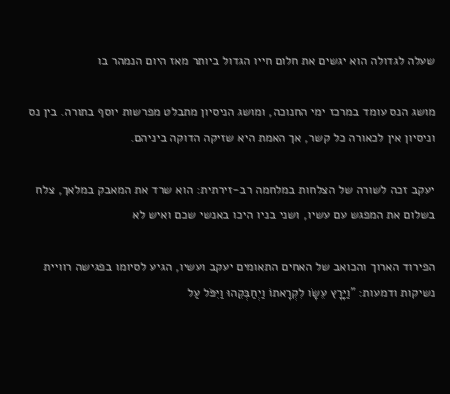שעלה לגדולה הוא יגשים את חלום חייו הגדול ביותר מאז היום הנמהר בו

מושג הנס עומד במרכז ימי החנוכה, ומושג הניסיון מתבלט מפרשות יוסף בתורה. בין נס וניסיון אין לכאורה כל קשר, אך האמת היא שזיקה הדוקה ביניהם.

יעקב זכה לשורה של הצלחות במלחמה רב-זירתית: הוא שרד את המאבק במלאך, צלח בשלום את המפגש עם עשיו, ושני בניו היכו באנשי שכם ואיש לא

הפירוד הארוך והכואב של האחים התאומים יעקב ועשיו, הגיע לסיומו בפגישה רוויית נשיקות ודמעות: "וַיָּרָץ עֵשָׂו לִקְרָאתוֹ וַיְחַבְּקֵהוּ וַיִּפֹּל עַל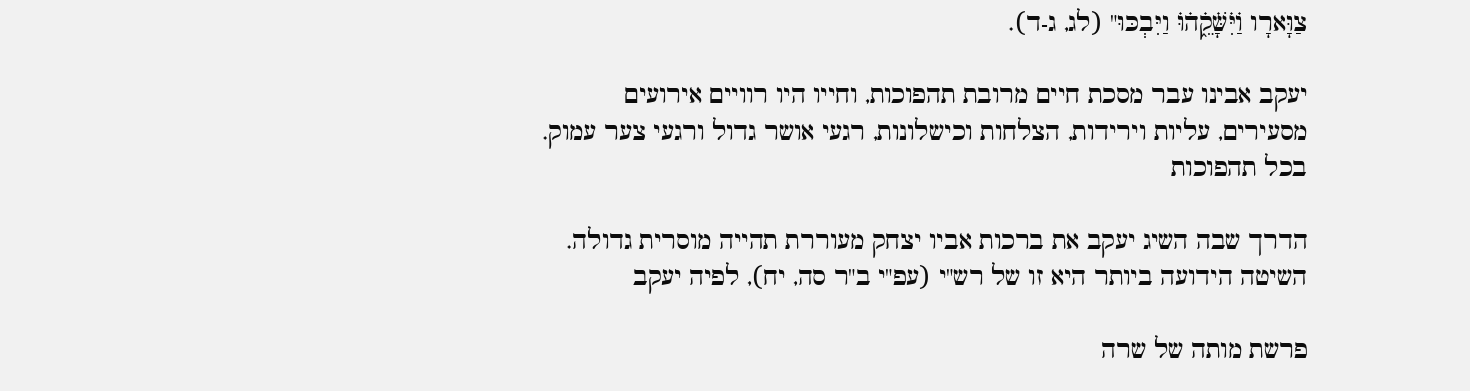צַוָּארָו וַׄיִּׄשָּׁׄקֵ֑ׄהׄוּׄ וַיִּבְכּוּ" (לג, ג-ד).

יעקב אבינו עבר מסכת חיים מרובת תהפוכות, וחייו היו רוויים אירועים מסעירים, עליות וירידות, הצלחות וכישלונות, רגעי אושר גדול ורגעי צער עמוק. בכל תהפוכות

הדרך שבה השיג יעקב את ברכות אביו יצחק מעוררת תהייה מוסרית גדולה. השיטה הידועה ביותר היא זו של רש"י (עפ"י ב"ר סה, יח), לפיה יעקב

פרשת מותה של שרה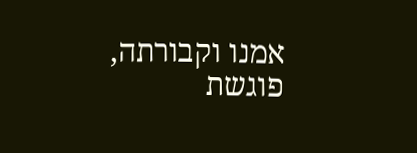אמנו וקבורתה, פוגשת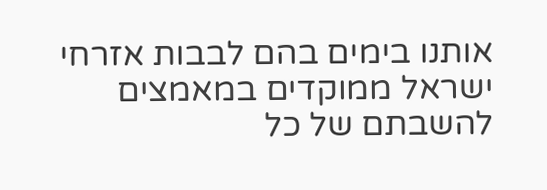אותנו בימים בהם לבבות אזרחי ישראל ממוקדים במאמצים להשבתם של כל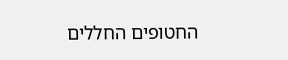החטופים החללים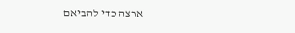ארצה כדי להביאם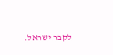לקבר ישראל.